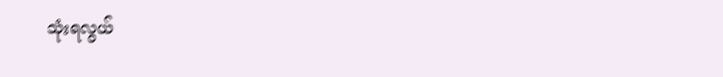သုံးရလွယ်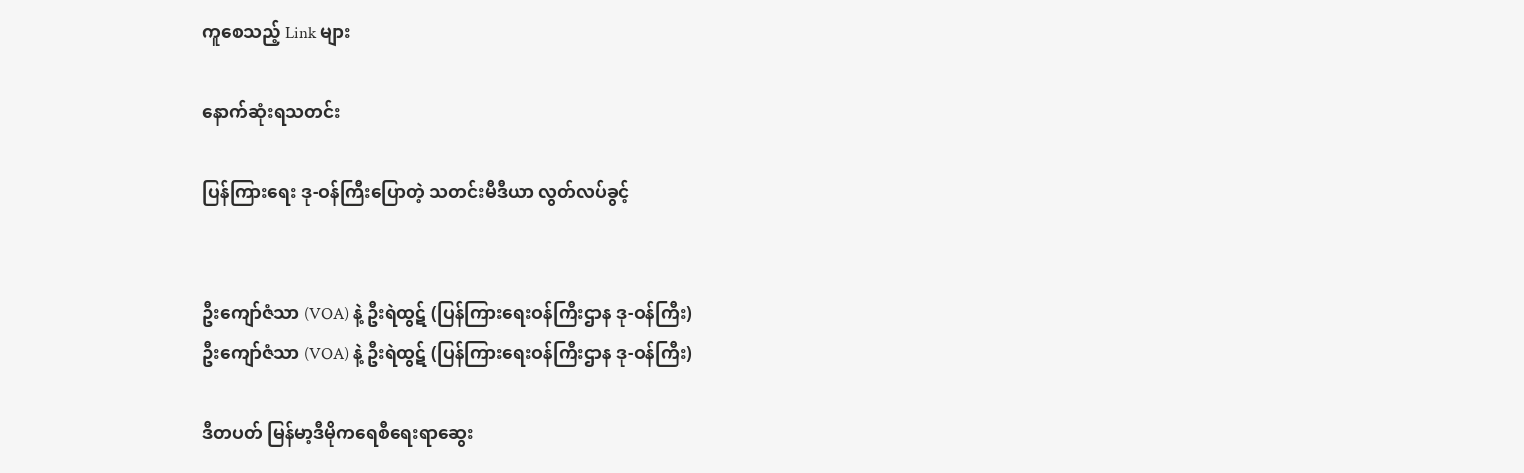ကူစေသည့် Link များ

နောက်ဆုံးရသတင်း

ပြန်ကြားရေး ဒု-ဝန်ကြီးပြောတဲ့ သတင်းမီဒီယာ လွတ်လပ်ခွင့်


ဦးကျော်ဇံသာ (VOA) နဲ့ ဦးရဲထွဋ် (ပြန်ကြားရေးဝန်ကြီးဌာန ဒု-ဝန်ကြီး)
ဦးကျော်ဇံသာ (VOA) နဲ့ ဦးရဲထွဋ် (ပြန်ကြားရေးဝန်ကြီးဌာန ဒု-ဝန်ကြီး)

ဒီတပတ် မြန်မာ့ဒီမိုကရေစီရေးရာဆွေး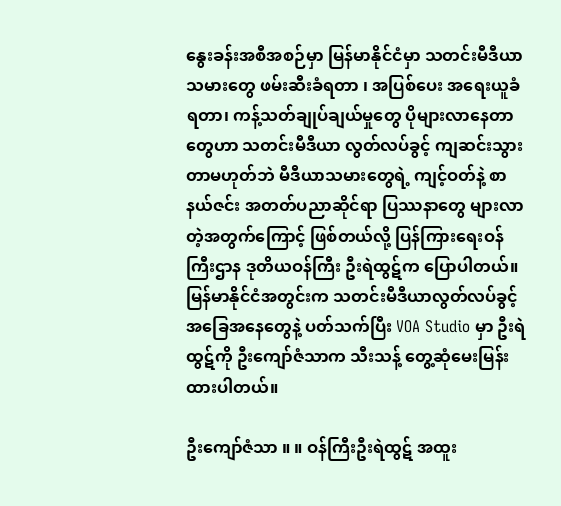နွေးခန်းအစီအစဉ်မှာ မြန်မာနိုင်ငံမှာ သတင်းမီဒီယာသမားတွေ ဖမ်းဆီးခံရတာ ၊ အပြစ်ပေး အရေးယူခံရတာ၊ ကန့်သတ်ချုပ်ချယ်မှုတွေ ပိုများလာနေတာတွေဟာ သတင်းမီဒီယာ လွတ်လပ်ခွင့် ကျဆင်းသွားတာမဟုတ်ဘဲ မီဒီယာသမားတွေရဲ့ ကျင့်ဝတ်နဲ့ စာနယ်ဇင်း အတတ်ပညာဆိုင်ရာ ပြဿနာတွေ များလာတဲ့အတွက်ကြောင့် ဖြစ်တယ်လို့ ပြန်ကြားရေးဝန်ကြီးဌာန ဒုတိယဝန်ကြီး ဦးရဲထွဋ်က ပြောပါတယ်။ မြန်မာနိုင်ငံအတွင်းက သတင်းမီဒီယာလွတ်လပ်ခွင့် အခြေအနေတွေနဲ့ ပတ်သက်ပြီး VOA Studio မှာ ဦးရဲထွဋ်ကို ဦးကျော်ဇံသာက သီးသန့် တွေ့ဆုံမေးမြန်းထားပါတယ်။

ဦးကျော်ဇံသာ ။ ။ ဝန်ကြီးဦးရဲထွဋ် အထူး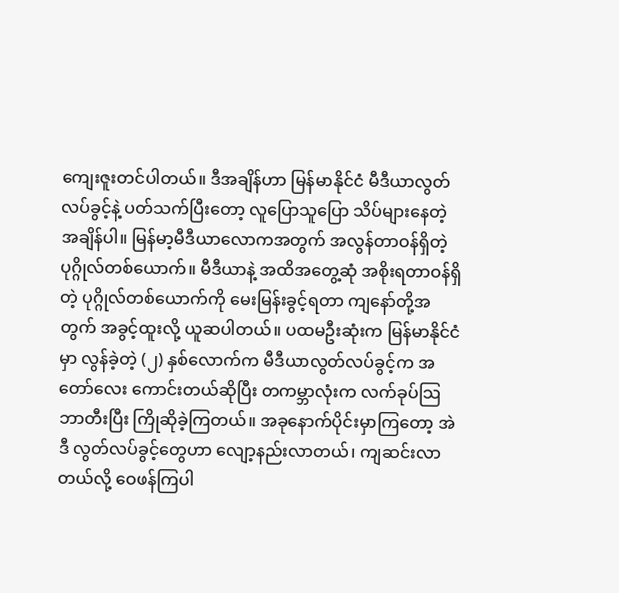ကျေးဇူးတင်ပါတယ်။ ဒီအချိန်ဟာ မြန်မာနိုင်ငံ မီဒီယာလွတ်လပ်ခွင့်နဲ့ ပတ်သက်ပြီးတော့ လူပြောသူပြော သိပ်များနေတဲ့အချိန်ပါ။ မြန်မာ့မီဒီယာလောကအတွက် အလွန်တာဝန်ရှိတဲ့ပုဂ္ဂိုလ်တစ်ယောက်။ မီဒီယာနဲ့ အထိအတွေ့ဆုံ အစိုးရတာဝန်ရှိတဲ့ ပုဂ္ဂိုလ်တစ်ယောက်ကို မေးမြန်းခွင့်ရတာ ကျနော်တို့အတွက် အခွင့်ထူးလို့ ယူဆပါတယ်။ ပထမဦးဆုံးက မြန်မာနိုင်ငံမှာ လွန်ခဲ့တဲ့ (၂) နှစ်လောက်က မီဒီယာလွတ်လပ်ခွင့်က အတော်လေး ကောင်းတယ်ဆိုပြီး တကမ္ဘာလုံးက လက်ခုပ်သြဘာတီးပြီး ကြိုဆိုခဲ့ကြတယ်။ အခုနောက်ပိုင်းမှာကြတော့ အဲဒီ လွတ်လပ်ခွင့်တွေဟာ လျော့နည်းလာတယ်၊ ကျဆင်းလာတယ်လို့ ဝေဖန်ကြပါ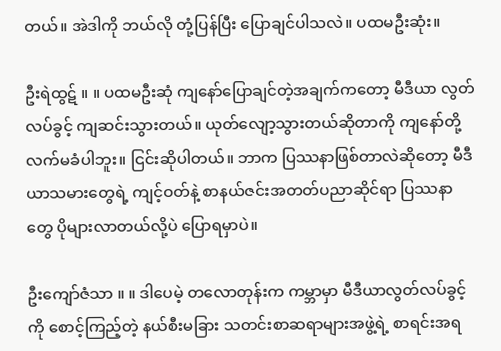တယ်။ အဲဒါကို ဘယ်လို တုံ့ပြန်ပြီး ပြောချင်ပါသလဲ။ ပထမဦးဆုံး။

ဦးရဲထွဋ် ။ ။ ပထမဦးဆုံ ကျနော်ပြောချင်တဲ့အချက်ကတော့ မီဒီယာ လွတ်လပ်ခွင့် ကျဆင်းသွားတယ်။ ယုတ်လျော့သွားတယ်ဆိုတာကို ကျနော်တို့ လက်မခံပါဘူး။ ငြင်းဆိုပါတယ်။ ဘာက ပြဿနာဖြစ်တာလဲဆိုတော့ မီဒီယာသမားတွေရဲ့ ကျင့်ဝတ်နဲ့ စာနယ်ဇင်းအတတ်ပညာဆိုင်ရာ ပြဿနာတွေ ပိုများလာတယ်လို့ပဲ ပြောရမှာပဲ။

ဦးကျော်ဇံသာ ။ ။ ဒါပေမဲ့ တလောတုန်းက ကမ္ဘာမှာ မီဒီယာလွတ်လပ်ခွင့်ကို စောင့်ကြည့်တဲ့ နယ်စီးမခြား သတင်းစာဆရာများအဖွဲ့ရဲ့ စာရင်းအရ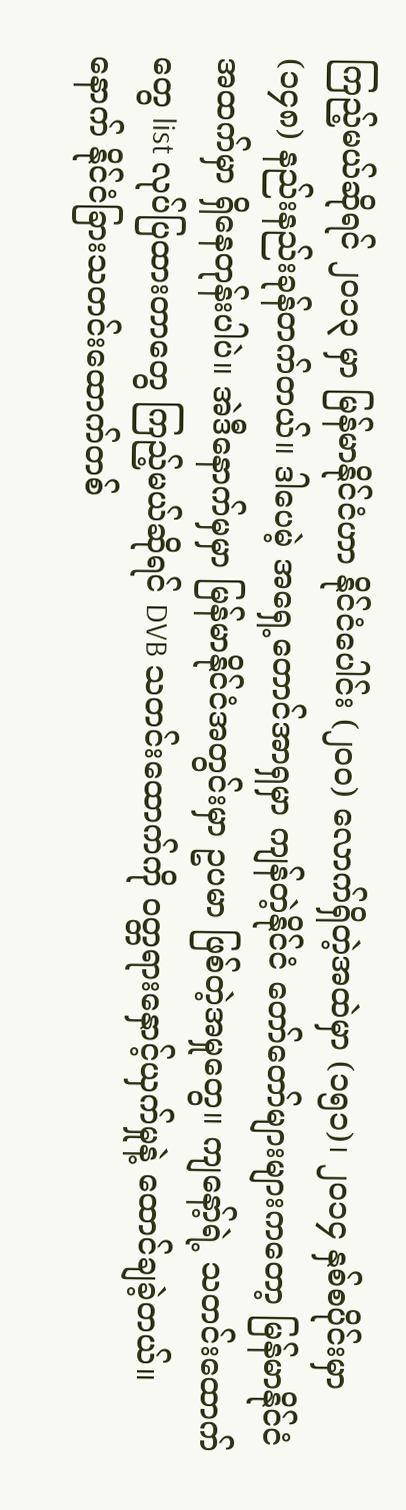ကြည့်မယ်ဆိုရင် ၂၀၁၃ မှာ မြန်မာနိုင်ငံဟာ နိုင်ငံပေါင်း (၂၀၀) လောက်ရှိတဲ့အထဲမှာ (၁၅၁)၊ ၂၀၁၄ နှစ်စပိုင်းမှာ (၁၄၈) နည်းနည်းခုန်တက်တယ်။ ဒါပေမဲ့ အရှေ့တောင်အာရှမှာ ကျန်တဲ့နိုင်ငံ တော်တော်များများကတော့ မြန်မာနိုင်ငံအထက်မှာ ရှိနေတုန်းပါပဲ။ အဲဒီနောက်မှမှာ မြန်မာနိုင်ငံအတွင်းမှာ ဥပမာ ဖြစ်တဲ့အမှုတွေ။ ကျနော့်ရဲ့ သတင်းထောက်တွေ list လုပ်ပြထားတာတွေ ကြည့်မယ်ဆိုရင် DVB သတင်းထောက်ကို ဝတ္တရားနှောင့်ယှက်မှုနဲ့ ထောင်ချခဲ့တယ်။ နောက် နိုင်ငံခြားသတင်းထောက်တစ်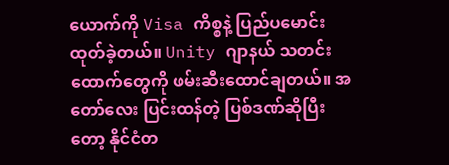ယောက်ကို Visa ကိစ္စနဲ့ ပြည်ပမောင်းထုတ်ခဲ့တယ်။ Unity ဂျာနယ် သတင်းထောက်တွေကို ဖမ်းဆီးထောင်ချတယ်။ အတော်လေး ပြင်းထန်တဲ့ ပြစ်ဒဏ်ဆိုပြီးတော့ နိုင်ငံတ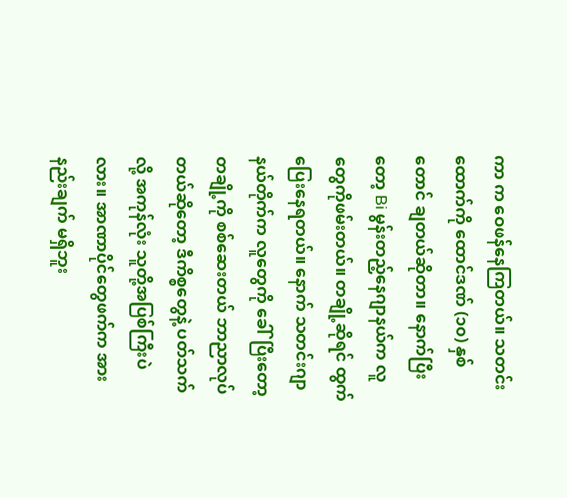ကာ က ဝေဖန်နေကြတယ်။ သတင်းထောက်ကို ထောင်ဒဏ် (၁၀) နှစ်တောင် ချတယ်ဆိုတာ။ နောက်ပြီးတော့ Bi မွန်းတည့်နေဂျာနယ်က လူတွေကိုဖမ်းတယ်။ တချို့ဆိုရင် ထွက်ပြေးနေရတယ်။ နောက် သတင်းဂျာနယ်တိုက်က လူတွေကို ခေါ်ပြီးတော့ တချို့ကို စစ်ဆေးတယ် ဘာညာလုပ်တယ်ဆိုတော့ ဒီကိစ္စတွေနဲ့ ပတ်သက်လို့ အကုန်လုံး သူတို့အပြစ်ကြီးပဲလား။ အာဏာပိုင်တွေဖက်က အားနည်းချက် မရှိဘူး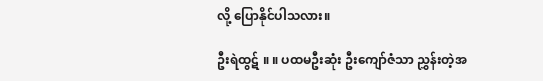လို့ ပြောနိုင်ပါသလား။

ဦးရဲထွဋ် ။ ။ ပထမဦးဆုံး ဦးကျော်ဇံသာ ညွှန်းတဲ့အ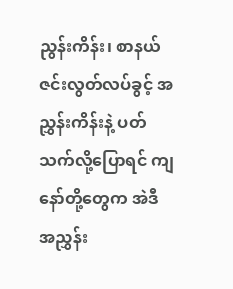ညွန်းကိန်း၊ စာနယ်ဇင်းလွတ်လပ်ခွင့် အညွှန်းကိန်းနဲ့ ပတ်သက်လို့ပြောရင် ကျနော်တို့တွေက အဲဒီ အညွှန်း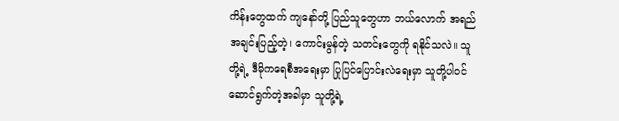ကိန်းတွေထက် ကျနော်တို့ ပြည်သူတွေဟာ ဘယ်လောက် အရည်အချင်းပြည့်တဲ့၊ ကောင်းမွန်တဲ့ သတင်းတွေကို ရနိုင်သလဲ။ သူတို့ရဲ့ ဒီမိုကရေစီအရေးမှာ ပြုပြင်ပြောင်းလဲရေးမှာ သူတို့ပါဝင်ဆောင်ရွက်တဲ့အခါမှာ သူတို့ရဲ့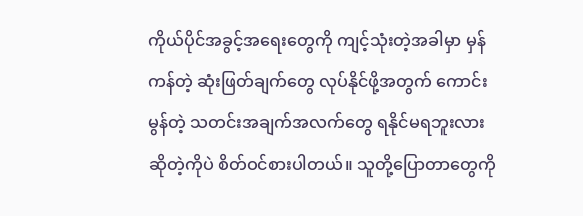ကိုယ်ပိုင်အခွင့်အရေးတွေကို ကျင့်သုံးတဲ့အခါမှာ မှန်ကန်တဲ့ ဆုံးဖြတ်ချက်တွေ လုပ်နိုင်ဖို့အတွက် ကောင်းမွန်တဲ့ သတင်းအချက်အလက်တွေ ရနိုင်မရဘူးလားဆိုတဲ့ကိုပဲ စိတ်ဝင်စားပါတယ်။ သူတို့ပြောတာတွေကို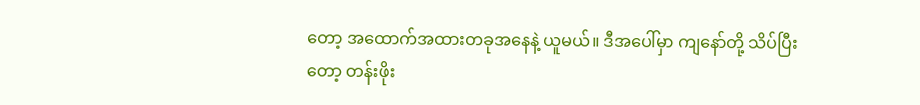တော့ အထောက်အထားတခုအနေနဲ့ ယူမယ်။ ဒီအပေါ်မှာ ကျနော်တို့ သိပ်ပြီးတော့ တန်းဖိုး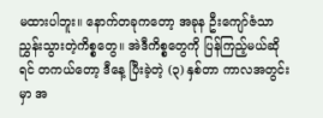မထားပါဘူး။ နောက်တခုကတော့ အခုန ဦးကျော်ဇံသာ ညွှန်းသွားတဲ့ကိစ္စတွေ။ အဲဒီကိစ္စတွေကို ပြန်ကြည့်မယ်ဆိုရင် တကယ်တော့ ဒီနေ့ ပြီးခဲ့တဲ့ (၃) နှစ်တာ ကာလအတွင်းမှာ အ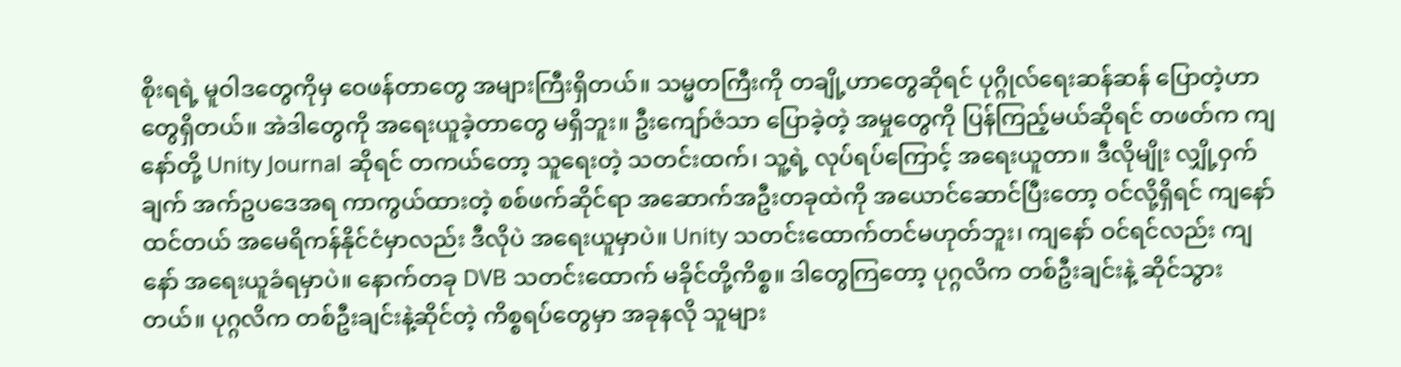စိုးရရဲ့ မူဝါဒတွေကိုမှ ဝေဖန်တာတွေ အများကြီးရှိတယ်။ သမ္မတကြီးကို တချို့ဟာတွေဆိုရင် ပုဂ္ဂိုလ်ရေးဆန်ဆန် ပြောတဲ့ဟာတွေရှိတယ်။ အဲဒါတွေကို အရေးယူခဲ့တာတွေ မရှိဘူး။ ဦးကျော်ဇံသာ ပြောခဲ့တဲ့ အမှုတွေကို ပြန်ကြည့်မယ်ဆိုရင် တဖတ်က ကျနော်တို့ Unity Journal ဆိုရင် တကယ်တော့ သူရေးတဲ့ သတင်းထက်၊ သူ့ရဲ့ လုပ်ရပ်ကြောင့် အရေးယူတာ။ ဒီလိုမျိုး လျှို့ဝှက်ချက် အက်ဥပဒေအရ ကာကွယ်ထားတဲ့ စစ်ဖက်ဆိုင်ရာ အဆောက်အဦးတခုထဲကို အယောင်ဆောင်ပြီးတော့ ဝင်လို့ရှိရင် ကျနော်ထင်တယ် အမေရိကန်နိုင်ငံမှာလည်း ဒီလိုပဲ အရေးယူမှာပဲ။ Unity သတင်းထောက်တင်မဟုတ်ဘူး၊ ကျနော် ဝင်ရင်လည်း ကျနော် အရေးယူခံရမှာပဲ။ နောက်တခု DVB သတင်းထောက် မခိုင်တို့ကိစ္စ။ ဒါတွေကြတော့ ပုဂ္ဂလိက တစ်ဦးချင်းနဲ့ ဆိုင်သွားတယ်။ ပုဂ္ဂလိက တစ်ဦးချင်းနဲ့ဆိုင်တဲ့ ကိစ္စရပ်တွေမှာ အခုနလို သူများ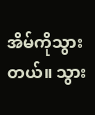အိမ်ကိုသွားတယ်။ သွား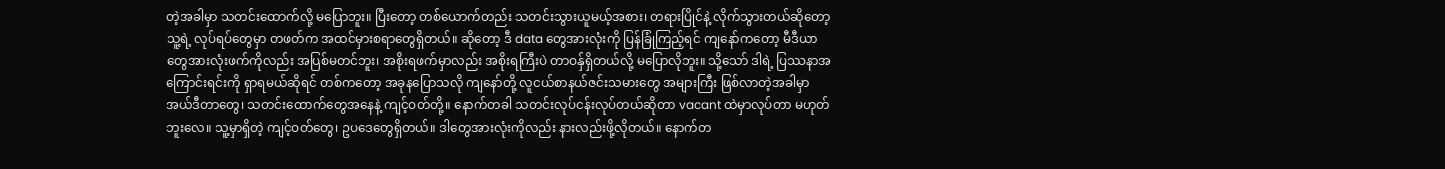တဲ့အခါမှာ သတင်းထောက်လို့ မပြောဘူး။ ပြီးတော့ တစ်ယောက်တည်း သတင်းသွားယူမယ့်အစား၊ တရားပြိုင်နဲ့ လိုက်သွားတယ်ဆိုတော့ သူ့ရဲ့ လုပ်ရပ်တွေမှာ တဖတ်က အထင်မှားစရာတွေရှိတယ်။ ဆိုတော့ ဒီ data တွေအားလုံးကို ပြန်ခြုံကြည့်ရင် ကျနော်ကတော့ မီဒီယာတွေအားလုံးဖက်ကိုလည်း အပြစ်မတင်ဘူး၊ အစိုးရဖက်မှာလည်း အစိုးရကြီးပဲ တာဝန်ှရှိတယ်လို့ မပြောလိုဘူး။ သို့သော် ဒါရဲ့ ပြဿနာအကြောင်းရင်းကို ရှာရမယ်ဆိုရင် တစ်ကတော့ အခုနပြောသလို ကျနော်တို့ လူငယ်စာနယ်ဇင်းသမားတွေ အများကြီး ဖြစ်လာတဲ့အခါမှာ အယ်ဒီတာတွေ၊ သတင်းထောက်တွေအနေနဲ့ ကျင့်ဝတ်တို့။ နောက်တခါ သတင်းလုပ်ငန်းလုပ်တယ်ဆိုတာ vacant ထဲမှာလုပ်တာ မဟုတ်ဘူးလေ။ သူ့မှာရှိတဲ့ ကျင့်ဝတ်တွေ၊ ဥပဒေတွေရှိတယ်။ ဒါတွေအားလုံးကိုလည်း နားလည်းဖို့လိုတယ်။ နောက်တ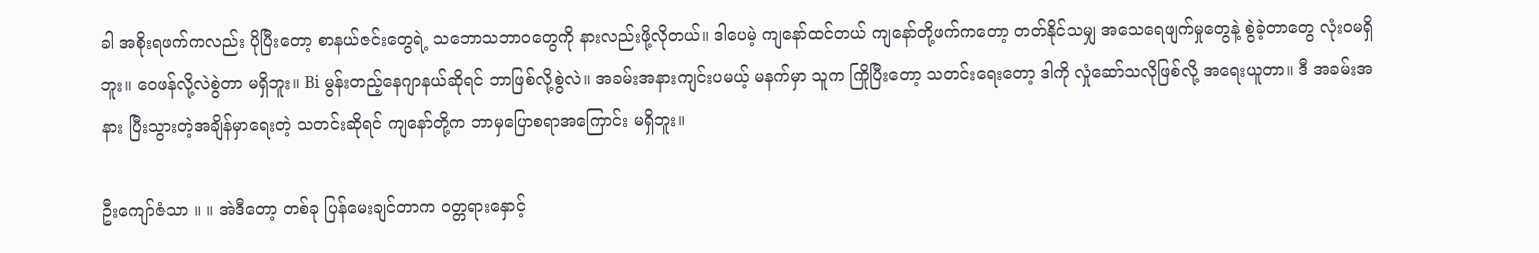ခါ အစိုးရဖက်ကလည်း ပိုပြီးတော့ စာနယ်ဇင်းတွေရဲ့ သဘောသဘာဝတွေကို နားလည်းဖို့လိုတယ်။ ဒါပေမဲ့ ကျနော်ထင်တယ် ကျနော်တို့ဖက်ကတော့ တတ်နိုင်သမျှ အသေရေဖျက်မှုတွေနဲ့ စွဲခဲ့တာတွေ လုံးဝမရှိဘူး။ ဝေဖန်လို့လဲစွဲတာ မရှိဘူး။ Bi မွန်းတည့်နေဂျာနယ်ဆိုရင် ဘာဖြစ်လို့စွဲလဲ။ အခမ်းအနားကျင်းပမယ့် မနက်မှာ သူက ကြိုပြီးတော့ သတင်းရေးတော့ ဒါကို လှုံဆော်သလိုဖြစ်လို့ အရေးယူတာ။ ဒီ အခမ်းအနား ပြီးသွားတဲ့အချိန်မှာရေးတဲ့ သတင်းဆိုရင် ကျနော်တို့က ဘာမှပြောစရာအကြောင်း မရှိဘူး။

ဦးကျော်ဇံသာ ။ ။ အဲဒီတော့ တစ်ခု ပြန်မေးချင်တာက ဝတ္တရားနှောင့်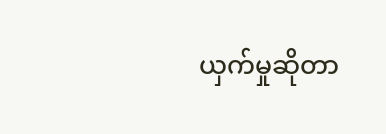ယှက်မှုဆိုတာ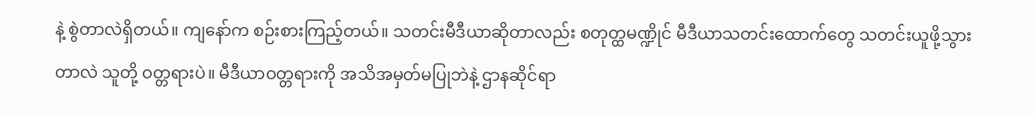နဲ့ စွဲတာလဲရှိတယ်။ ကျနော်က စဉ်းစားကြည့်တယ်။ သတင်းမီဒီယာဆိုတာလည်း စတုတ္ထမဏ္ဍိုင် မီဒီယာသတင်းထောက်တွေ သတင်းယူဖို့သွားတာလဲ သူတို့ ဝတ္တရားပဲ။ မီဒီယာဝတ္တရားကို အသိအမှတ်မပြုဘဲနဲ့ ဌာနဆိုင်ရာ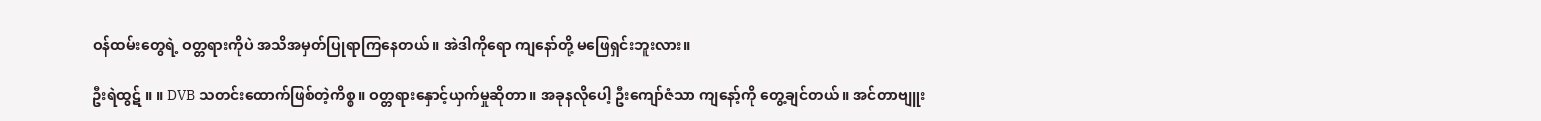ဝန်ထမ်းတွေရဲ့ ဝတ္တရားကိုပဲ အသိအမှတ်ပြုရာကြနေတယ်။ အဲဒါကိုရော ကျနော်တို့ မဖြေရှင်းဘူးလား။

ဦးရဲထွဋ် ။ ။ DVB သတင်းထောက်ဖြစ်တဲ့ကိစ္စ။ ဝတ္တရားနှောင့်ယှက်မှုဆိုတာ။ အခုနလိုပေါ့ ဦးကျော်ဇံသာ ကျနော့်ကို တွေ့ချင်တယ်။ အင်တာဗျူး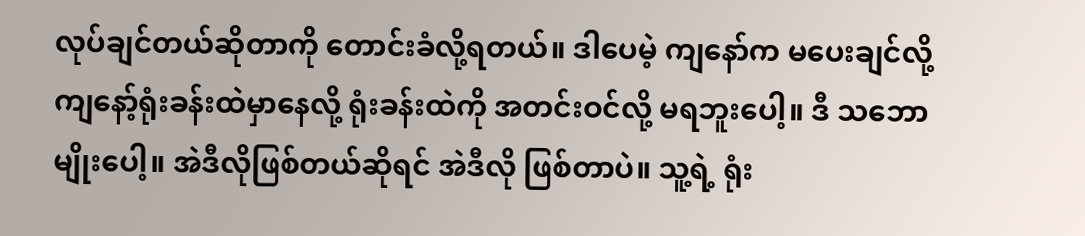လုပ်ချင်တယ်ဆိုတာကို တောင်းခံလို့ရတယ်။ ဒါပေမဲ့ ကျနော်က မပေးချင်လို့ ကျနော့်ရုံးခန်းထဲမှာနေလို့ ရုံးခန်းထဲကို အတင်းဝင်လို့ မရဘူးပေါ့။ ဒီ သဘောမျိုးပေါ့။ အဲဒီလိုဖြစ်တယ်ဆိုရင် အဲဒီလို ဖြစ်တာပဲ။ သူ့ရဲ့ ရုံး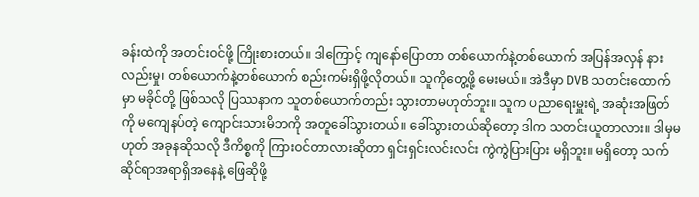ခန်းထဲကို အတင်းဝင်ဖို့ ကြိုးစားတယ်။ ဒါကြောင့် ကျနော်ပြောတာ တစ်ယောက်နဲ့တစ်ယောက် အပြန်အလှန် နားလည်းမှု၊ တစ်ယောက်နဲ့တစ်ယောက် စည်းကမ်းရှိဖို့လိုတယ်။ သူကိုတွေ့ဖို့ မေးမယ်။ အဲဒီမှာ DVB သတင်းထောက်မှာ မခိုင်တို့ ဖြစ်သလို ပြဿနာက သူတစ်ယောက်တည်း သွားတာမဟုတ်ဘူး။ သူက ပညာရေးမှူးရဲ့ အဆုံးအဖြတ်ကို မကျေနပ်တဲ့ ကျောင်းသားမိဘကို အတူခေါ်သွားတယ်။ ခေါ်သွားတယ်ဆိုတော့ ဒါက သတင်းယူတာလား။ ဒါမှမဟုတ် အခုနဆိုသလို ဒီကိစ္စကို ကြားဝင်တာလားဆိုတာ ရှင်းရှင်းလင်းလင်း ကွဲကွဲပြားပြား မရှိဘူး။ မရှိတော့ သက်ဆိုင်ရာအရာရှိအနေနဲ့ ဖြေဆိုဖို့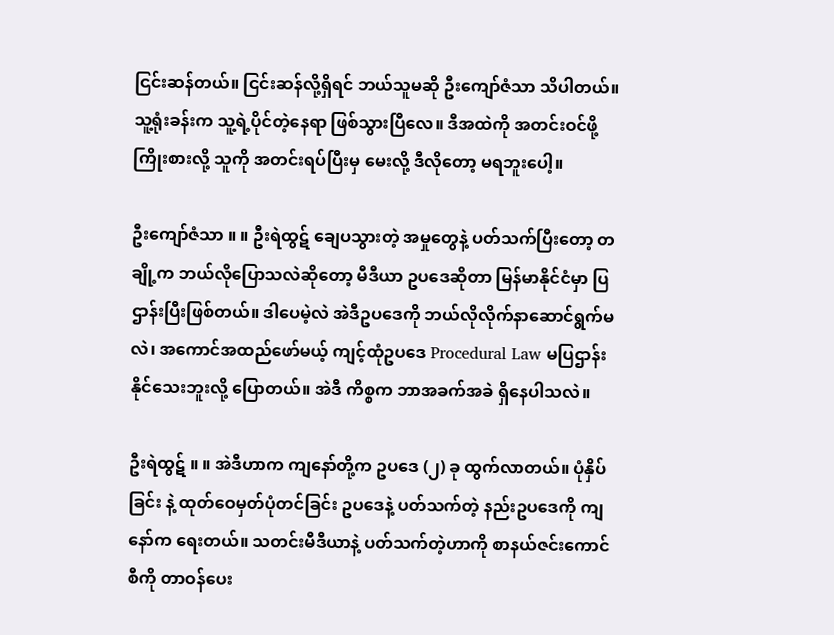ငြင်းဆန်တယ်။ ငြင်းဆန်လို့ရှိရင် ဘယ်သူမဆို ဦးကျော်ဇံသာ သိပါတယ်။ သူ့ရုံးခန်းက သူ့ရဲ့ပိုင်တဲ့နေရာ ဖြစ်သွားပြီလေ။ ဒီအထဲကို အတင်းဝင်ဖို့ ကြိုးစားလို့ သူကို အတင်းရပ်ပြီးမှ မေးလို့ ဒီလိုတော့ မရဘူးပေါ့။

ဦးကျော်ဇံသာ ။ ။ ဦးရဲထွဋ် ချေပသွားတဲ့ အမှုတွေနဲ့ ပတ်သက်ပြီးတော့ တချို့က ဘယ်လိုပြောသလဲဆိုတော့ မီဒီယာ ဥပဒေဆိုတာ မြန်မာနိုင်ငံမှာ ပြဌာန်းပြီးဖြစ်တယ်။ ဒါပေမဲ့လဲ အဲဒီဥပဒေကို ဘယ်လိုလိုက်နာဆောင်ရွက်မလဲ၊ အကောင်အထည်ဖော်မယ့် ကျင့်ထုံဥပဒေ Procedural Law မပြဌာန်းနိုင်သေးဘူးလို့ ပြောတယ်။ အဲဒီ ကိစ္စက ဘာအခက်အခဲ ရှိနေပါသလဲ။

ဦးရဲထွဋ် ။ ။ အဲဒီဟာက ကျနော်တို့က ဥပဒေ (၂) ခု ထွက်လာတယ်။ ပုံနှိပ်ခြင်း နဲ့ ထုတ်ဝေမှတ်ပုံတင်ခြင်း ဥပဒေနဲ့ ပတ်သက်တဲ့ နည်းဥပဒေကို ကျနော်က ရေးတယ်။ သတင်းမီဒီယာနဲ့ ပတ်သက်တဲ့ဟာကို စာနယ်ဇင်းကောင်စီကို တာဝန်ပေး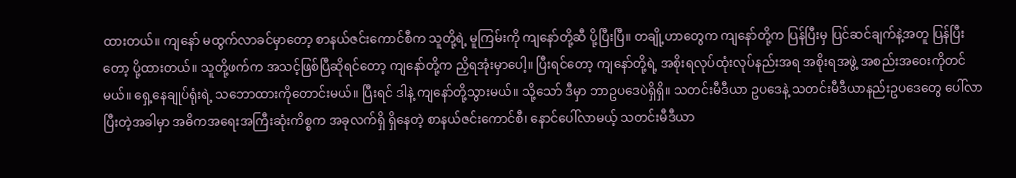ထားတယ်။ ကျနော် မထွက်လာခင်မှာတော့ စာနယ်ဇင်းကောင်စီက သူတို့ရဲ့ မူကြမ်းကို ကျနော်တို့ဆီ ပို့ပြီးပြီ။ တချို့ဟာတွေက ကျနော်တို့က ပြန်ပြီးမှ ပြင်ဆင်ချက်နဲ့အတူ ပြန်ပြီးတော့ ပို့ထားတယ်။ သူတို့ဖက်က အသင့်ဖြစ်ပြီဆိုရင်တော့ ကျနော်တို့က ညှိရအုံးမှာပေါ့။ ပြီးရင်တော့ ကျနော်တို့ရဲ့ အစိုးရလုပ်ထုံးလုပ်နည်းအရ အစိုးရအဖွဲ့ အစည်းအဝေးကိုတင်မယ်။ ရှေ့နေချုပ်ရုံးရဲ့ သဘောထားကိုတောင်းမယ်။ ပြီးရင် ဒါနဲ့ ကျနော်တို့သွားမယ်။ သို့သော် ဒီမှာ ဘာဥပဒေပဲရှိရှိ။ သတင်းမီဒီယာ ဥပဒေနဲ့ သတင်းမီဒီယာနည်းဥပဒေတွေ ပေါ်လာပြီးတဲ့အခါမှာ အဓိကအရေးအကြီးဆုံးကိစ္စက အခုလက်ရှိ ရှိနေတဲ့ စာနယ်ဇင်းကောင်စီ၊ နောင်ပေါ်လာမယ့် သတင်းမီဒီယာ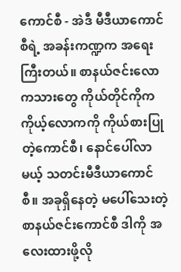ကောင်စီ - အဲဒီ မီဒီယာကောင်စီရဲ့ အခန်းကဏ္ဍက အရေးကြီးတယ်။ စာနယ်ဇင်းလောကသားတွေ ကိုယ်တိုင်ကိုက ကိုယ့်လောကကို ကိုယ်စားပြုတဲ့ကောင်စီ၊ နောင်ပေါ်လာမယ့် သတင်းမီဒီယာကောင်စီ။ အခုရှိနေတဲ့ မပေါ်သေးတဲ့ စာနယ်ဇင်းကောင်စီ ဒါကို အလေးထားဖို့လို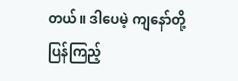တယ်။ ဒါပေမဲ့ ကျနော်တို့ ပြန်ကြည့်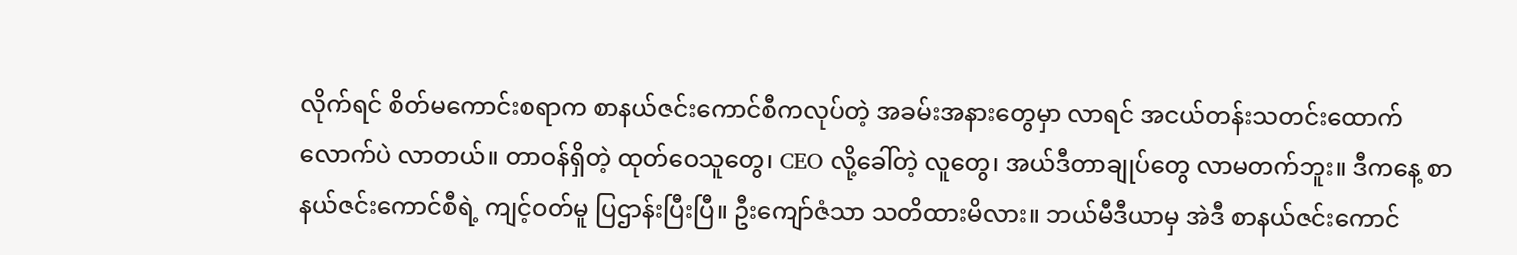လိုက်ရင် စိတ်မကောင်းစရာက စာနယ်ဇင်းကောင်စီကလုပ်တဲ့ အခမ်းအနားတွေမှာ လာရင် အငယ်တန်းသတင်းထောက်လောက်ပဲ လာတယ်။ တာဝန်ရှိတဲ့ ထုတ်ဝေသူတွေ၊ CEO လို့ခေါ်တဲ့ လူတွေ၊ အယ်ဒီတာချုပ်တွေ လာမတက်ဘူး။ ဒီကနေ့ စာနယ်ဇင်းကောင်စီရဲ့ ကျင့်ဝတ်မူ ပြဌာန်းပြီးပြီ။ ဦးကျော်ဇံသာ သတိထားမိလား။ ဘယ်မီဒီယာမှ အဲဒီ စာနယ်ဇင်းကောင်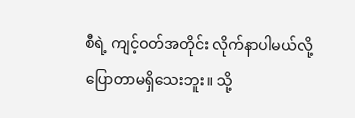စီရဲ့ ကျင့်ဝတ်အတိုင်း လိုက်နာပါမယ်လို့ ပြောတာမရှိသေးဘူး။ သို့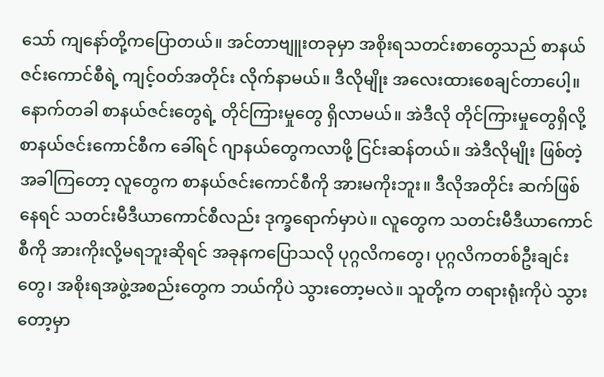သော် ကျနော်တို့ကပြောတယ်။ အင်တာဗျူးတခုမှာ အစိုးရသတင်းစာတွေသည် စာနယ်ဇင်းကောင်စီရဲ့ ကျင့်ဝတ်အတိုင်း လိုက်နာမယ်။ ဒီလိုမျိုး အလေးထားစေချင်တာပေါ့။ နောက်တခါ စာနယ်ဇင်းတွေရဲ့ တိုင်ကြားမှုတွေ ရှိလာမယ်။ အဲဒီလို တိုင်ကြားမှုတွေရှိလို့ စာနယ်ဇင်းကောင်စီက ခေါ်ရင် ဂျာနယ်တွေကလာဖို့ ငြင်းဆန်တယ်။ အဲဒီလိုမျိုး ဖြစ်တဲ့အခါကြတော့ လူတွေက စာနယ်ဇင်းကောင်စီကို အားမကိုးဘူး။ ဒီလိုအတိုင်း ဆက်ဖြစ်နေရင် သတင်းမီဒီယာကောင်စီလည်း ဒုက္ခရောက်မှာပဲ။ လူတွေက သတင်းမီဒီယာကောင်စီကို အားကိုးလို့မရဘူးဆိုရင် အခုနကပြောသလို ပုဂ္ဂလိကတွေ၊ ပုဂ္ဂလိကတစ်ဦးချင်းတွေ၊ အစိုးရအဖွဲ့အစည်းတွေက ဘယ်ကိုပဲ သွားတော့မလဲ။ သူတို့က တရားရုံးကိုပဲ သွားတော့မှာ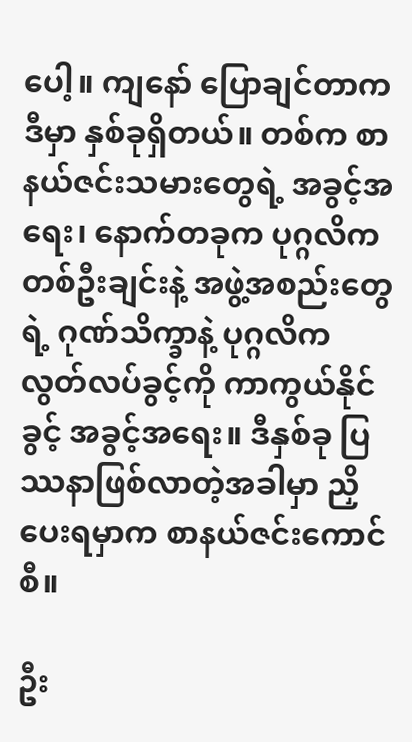ပေါ့။ ကျနော် ပြောချင်တာက ဒီမှာ နှစ်ခုရှိတယ်။ တစ်က စာနယ်ဇင်းသမားတွေရဲ့ အခွင့်အရေး၊ နောက်တခုက ပုဂ္ဂလိကတစ်ဦးချင်းနဲ့ အဖွဲ့အစည်းတွေရဲ့ ဂုဏ်သိက္ခာနဲ့ ပုဂ္ဂလိက လွတ်လပ်ခွင့်ကို ကာကွယ်နိုင်ခွင့် အခွင့်အရေး။ ဒီနှစ်ခု ပြဿနာဖြစ်လာတဲ့အခါမှာ ညှိပေးရမှာက စာနယ်ဇင်းကောင်စီ။

ဦး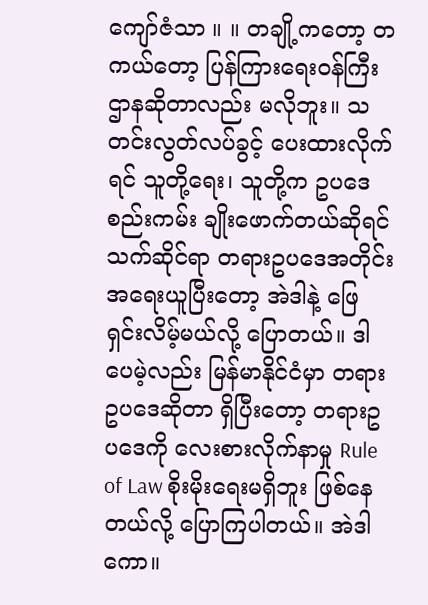ကျော်ဇံသာ ။ ။ တချို့ကတော့ တကယ်တော့ ပြန်ကြားရေးဝန်ကြီးဌာနဆိုတာလည်း မလိုဘူး။ သတင်းလွတ်လပ်ခွင့် ပေးထားလိုက်ရင် သူတို့ရေး၊ သူတို့က ဥပဒေစည်းကမ်း ချိုးဖောက်တယ်ဆိုရင် သက်ဆိုင်ရာ တရားဥပဒေအတိုင်း အရေးယူပြီးတော့ အဲဒါနဲ့ ဖြေရှင်းလိမ့်မယ်လို့ ပြောတယ်။ ဒါပေမဲ့လည်း မြန်မာနိုင်ငံမှာ တရားဥပဒေဆိုတာ ရှိပြီးတော့ တရားဥပဒေကို လေးစားလိုက်နာမှု Rule of Law စိုးမိုးရေးမရှိဘူး ဖြစ်နေတယ်လို့ ပြောကြပါတယ်။ အဲဒါကော။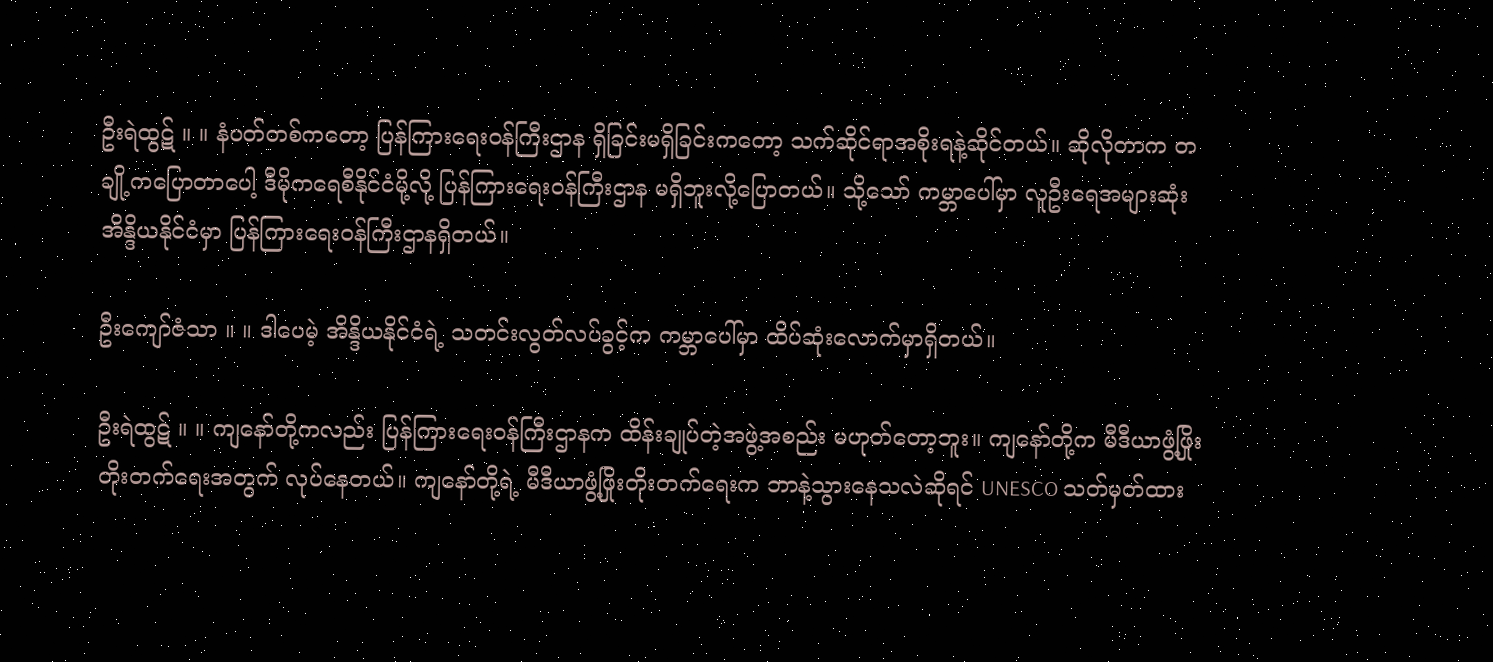ဦးရဲထွဋ် ။ ။ နံပတ်တစ်ကတော့ ပြန်ကြားရေးဝန်ကြီးဌာန ရှိခြင်းမရှိခြင်းကတော့ သက်ဆိုင်ရာအစိုးရနဲ့ဆိုင်တယ်။ ဆိုလိုတာက တချို့ကပြောတာပေါ့ ဒီမိုကရေစီနိုင်ငံမို့လို့ ပြန်ကြားရေးဝန်ကြီးဌာန မရှိဘူးလို့ပြောတယ်။ သို့သော် ကမ္ဘာပေါ်မှာ လူဦးရေအများဆုံး အိန္ဒိယနိုင်ငံမှာ ပြန်ကြားရေးဝန်ကြီးဌာနရှိတယ်။

ဦးကျော်ဇံသာ ။ ။ ဒါပေမဲ့ အိန္ဒိယနိုင်ငံရဲ့ သတင်းလွတ်လပ်ခွင့်က ကမ္ဘာပေါ်မှာ ထိပ်ဆုံးလောက်မှာရှိတယ်။

ဦးရဲထွဋ် ။ ။ ကျနော်တို့ကလည်း ပြန်ကြားရေးဝန်ကြီးဌာနက ထိန်းချုပ်တဲ့အဖွဲ့အစည်း မဟုတ်တော့ဘူး။ ကျနော်တို့က မီဒီယာဖွံ့ဖြိုးတိုးတက်ရေးအတွက် လုပ်နေတယ်။ ကျနော်တို့ရဲ့ မီဒီယာဖွံ့ဖြိုးတိုးတက်ရေးက ဘာနဲ့သွားနေသလဲဆိုရင် UNESCO သတ်မှတ်ထား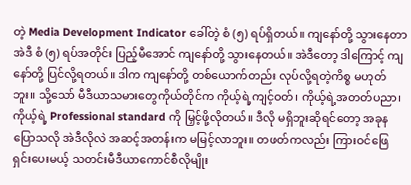တဲ့ Media Development Indicator ခေါ်တဲ့ စံ (၅) ရပ်ရှိတယ်။ ကျနော်တို့ သွားနေတာ အဲဒီ စံ (၅) ရပ်အတိုင်း ပြည့်မီအောင် ကျနော်တို့ သွားနေတယ်။ အဲဒီတော့ ဒါကြောင့် ကျနော်တို့ ပြင်လို့ရတယ်။ ဒါက ကျနော်တို့ တစ်ယောက်တည်း လုပ်လို့ရတဲ့ကိစ္စ မဟုတ်ဘူး။ သို့သော် မီဒီယာသမားတွေကိုယ်တိုင်က ကိုယ့်ရဲ့ကျင့်ဝတ်၊ ကိုယ့်ရဲ့အတတ်ပညာ၊ ကိုယ့်ရဲ့ Professional standard ကို မြှင့်ဖို့လိုတယ်။ ဒီလို မရှိဘူးဆိုရင်တော့ အခုနပြောသလို အဲဒီလိုလဲ အဆင့်အတန်းက မမြင့်လာဘူး။ တဖတ်ကလည်း ကြားဝင်ဖြေရှင်းပေးမယ့် သတင်းမီဒီယာကောင်စီလိုမျိုး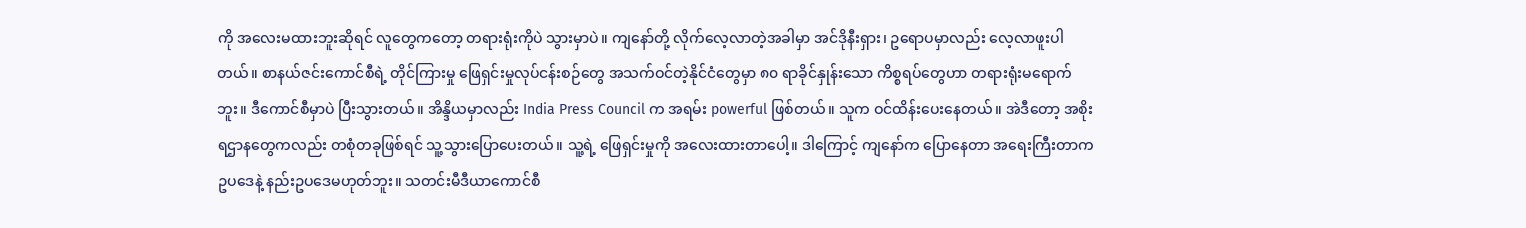ကို အလေးမထားဘူးဆိုရင် လူတွေကတော့ တရားရုံးကိုပဲ သွားမှာပဲ။ ကျနော်တို့ လိုက်လေ့လာတဲ့အခါမှာ အင်ဒိုနီးရှား၊ ဥရောပမှာလည်း လေ့လာဖူးပါတယ်။ စာနယ်ဇင်းကောင်စီရဲ့ တိုင်ကြားမှု ဖြေရှင်းမှုလုပ်ငန်းစဉ်တွေ အသက်ဝင်တဲ့နိုင်ငံတွေမှာ ၈၀ ရာခိုင်နှုန်းသော ကိစ္စရပ်တွေဟာ တရားရုံးမရောက်ဘူး။ ဒီကောင်စီမှာပဲ ပြီးသွားတယ်။ အိန္ဒိယမှာလည်း India Press Council က အရမ်း powerful ဖြစ်တယ်။ သူက ဝင်ထိန်းပေးနေတယ်။ အဲဒီတော့ အစိုးရဌာနတွေကလည်း တစုံတခုဖြစ်ရင် သူ့သွားပြောပေးတယ်။ သူ့ရဲ့ ဖြေရှင်းမှုကို အလေးထားတာပေါ့။ ဒါကြောင့် ကျနော်က ပြောနေတာ အရေးကြီးတာက ဥပဒေနဲ့ နည်းဥပဒေမဟုတ်ဘူး။ သတင်းမီဒီယာကောင်စီ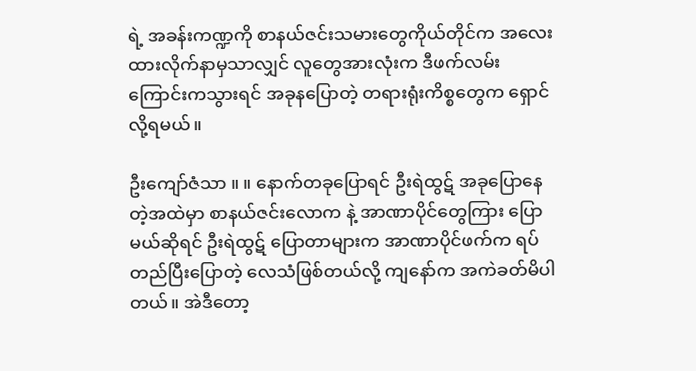ရဲ့ အခန်းကဏ္ဍကို စာနယ်ဇင်းသမားတွေကိုယ်တိုင်က အလေးထားလိုက်နာမှသာလျှင် လူတွေအားလုံးက ဒီဖက်လမ်းကြောင်းကသွားရင် အခုနပြောတဲ့ တရားရုံးကိစ္စတွေက ရှောင်လို့ရမယ်။

ဦးကျော်ဇံသာ ။ ။ နောက်တခုပြောရင် ဦးရဲထွဋ် အခုပြောနေတဲ့အထဲမှာ စာနယ်ဇင်းလောက နဲ့ အာဏာပိုင်တွေကြား ပြောမယ်ဆိုရင် ဦးရဲထွဋ် ပြောတာများက အာဏာပိုင်ဖက်က ရပ်တည်ပြီးပြောတဲ့ လေသံဖြစ်တယ်လို့ ကျနော်က အကဲခတ်မိပါတယ်။ အဲဒီတော့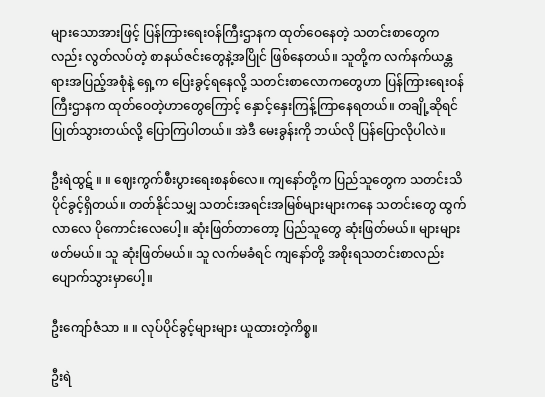များသောအားဖြင့် ပြန်ကြားရေးဝန်ကြီးဌာနက ထုတ်ဝေနေတဲ့ သတင်းစာတွေကလည်း လွတ်လပ်တဲ့ စာနယ်ဇင်းတွေနဲ့အပြိုင် ဖြစ်နေတယ်။ သူတို့က လက်နက်ယန္တရားအပြည့်အစုံနဲ့ ရှေ့က ပြေးခွင့်ရနေလို့ သတင်းစာလောကတွေဟာ ပြန်ကြားရေးဝန်ကြီးဌာနက ထုတ်ဝေတဲ့ဟာတွေကြောင့် နှောင့်နှေးကြန့်ကြာနေရတယ်။ တချို့ဆိုရင် ပြုတ်သွားတယ်လို့ ပြောကြပါတယ်။ အဲဒီ မေးခွန်းကို ဘယ်လို ပြန်ပြောလိုပါလဲ။

ဦးရဲထွဋ် ။ ။ ဈေးကွက်စီးပွားရေးစနစ်လေ။ ကျနော်တို့က ပြည်သူတွေက သတင်းသိပိုင်ခွင့်ရှိတယ်။ တတ်နိုင်သမျှ သတင်းအရင်းအမြစ်များများကနေ သတင်းတွေ ထွက်လာလေ ပိုကောင်းလေပေါ့။ ဆုံးဖြတ်တာတော့ ပြည်သူတွေ ဆုံးဖြတ်မယ်။ များများဖတ်မယ်။ သူ ဆုံးဖြတ်မယ်။ သူ လက်မခံရင် ကျနော်တို့ အစိုးရသတင်းစာလည်း ပျောက်သွားမှာပေါ့။

ဦးကျော်ဇံသာ ။ ။ လုပ်ပိုင်ခွင့်များများ ယူထားတဲ့ကိစ္စ။

ဦးရဲ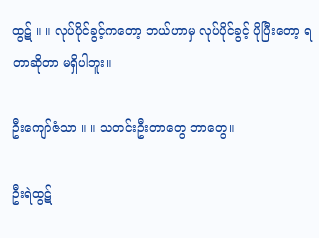ထွဋ် ။ ။ လုပ်ပိုင်ခွင့်ကတော့ ဘယ်ဟာမှ လုပ်ပိုင်ခွင့် ပိုပြီးတော့ ရတာဆိုတာ မရှိပါဘူး။

ဦးကျော်ဇံသာ ။ ။ သတင်းဦးတာတွေ ဘာတွေ။

ဦးရဲထွဋ်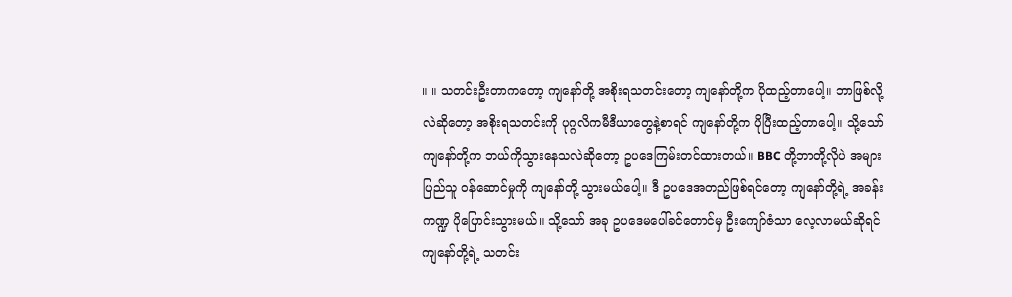။ ။ သတင်းဦးတာကတော့ ကျနော်တို့ အစိုးရသတင်းတော့ ကျနော်တို့က ပိုထည့်တာပေါ့။ ဘာဖြစ်လို့လဲဆိုတော့ အစိုးရသတင်းကို ပုဂ္ဂလိကမီဒီယာတွေနဲ့စာရင် ကျနော်တို့က ပိုပြီးထည့်တာပေါ့။ သို့သော် ကျနော်တို့က ဘယ်ကိုသွားနေသလဲဆိုတော့ ဥပဒေကြမ်းတင်ထားတယ်။ BBC တို့ဘာတို့လိုပဲ အများပြည်သူ ဝန်ဆောင်မှုကို ကျနော်တို့ သွားမယ်ပေါ့။ ဒီ ဥပဒေအတည်ဖြစ်ရင်တော့ ကျနော်တို့ရဲ့ အခန်းကဏ္ဍ ပိုပြောင်းသွားမယ်။ သို့သော် အခု ဥပဒေမပေါ်ခင်တောင်မှ ဦးကျော်ဇံသာ လေ့လာမယ်ဆိုရင် ကျနော်တို့ရဲ့ သတင်း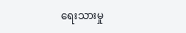ရေးသားမှု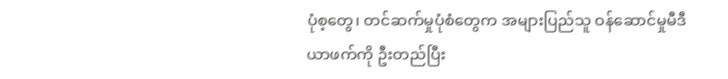ပုံစ့တွေ၊ တင်ဆက်မှုပုံစံတွေက အများပြည်သူ ဝန်ဆောင်မှုမီဒီယာဖက်ကို ဦးတည်ပြီး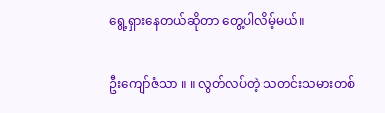ရွေ့ရှားနေတယ်ဆိုတာ တွေ့ပါလိမ့်မယ်။

ဦးကျော်ဇံသာ ။ ။ လွတ်လပ်တဲ့ သတင်းသမားတစ်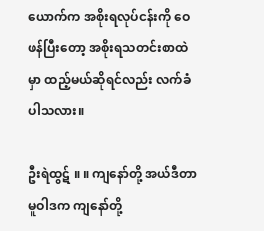ယောက်က အစိုးရလုပ်ငန်းကို ဝေဖန်ပြီးတော့ အစိုးရသတင်းစာထဲမှာ ထည့်မယ်ဆိုရင်လည်း လက်ခံပါသလား။

ဦးရဲထွဋ် ။ ။ ကျနော်တို့ အယ်ဒီတာ မူဝါဒက ကျနော်တို့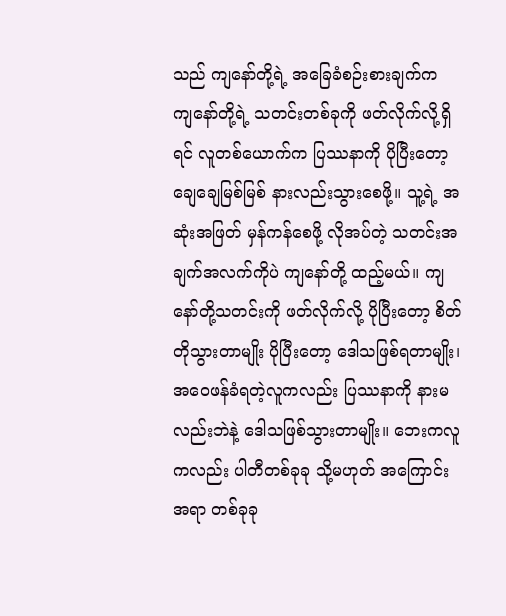သည် ကျနော်တို့ရဲ့ အခြေခံစဉ်းစားချက်က ကျနော်တို့ရဲ့ သတင်းတစ်ခုကို ဖတ်လိုက်လို့ရှိရင် လူတစ်ယောက်က ပြဿနာကို ပိုပြီးတော့ ချေချေမြစ်မြစ် နားလည်းသွားစေဖို့။ သူ့ရဲ့ အဆုံးအဖြတ် မှန်ကန်စေဖို့ လိုအပ်တဲ့ သတင်းအချက်အလက်ကိုပဲ ကျနော်တို့ ထည့်မယ်။ ကျနော်တို့သတင်းကို ဖတ်လိုက်လို့ ပိုပြီးတော့ စိတ်တိုသွားတာမျိုး ပိုပြီးတော့ ဒေါသဖြစ်ရတာမျိုး၊ အဝေဖန်ခံရတဲ့လူကလည်း ပြဿနာကို နားမလည်းဘဲနဲ့ ဒေါသဖြစ်သွားတာမျိုး။ ဘေးကလူကလည်း ပါတီတစ်ခုခု သို့မဟုတ် အကြောင်းအရာ တစ်ခုခု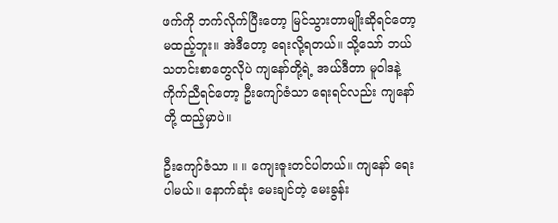ဖက်ကို ဘက်လိုက်ပြီးတော့ မြင်သွားတာမျိုးဆိုရင်တော့ မထည့်ဘူး။ အဲဒီတော့ ရေးလို့ရတယ်။ သို့သော် ဘယ်သတင်းစာတွေလိုပဲ ကျနော်တို့ရဲ့ အယ်ဒီတာ မူဝါဒနဲ့ ကိုက်ညီရင်တော့ ဦးကျော်ဇံသာ ရေးရင်လည်း ကျနော်တို့ ထည့်မှာပဲ။

ဦးကျော်ဇံသာ ။ ။ ကျေးဇူးတင်ပါတယ်။ ကျနော် ရေးပါမယ်။ နောက်ဆုံး မေးချင်တဲ့ မေးခွန်း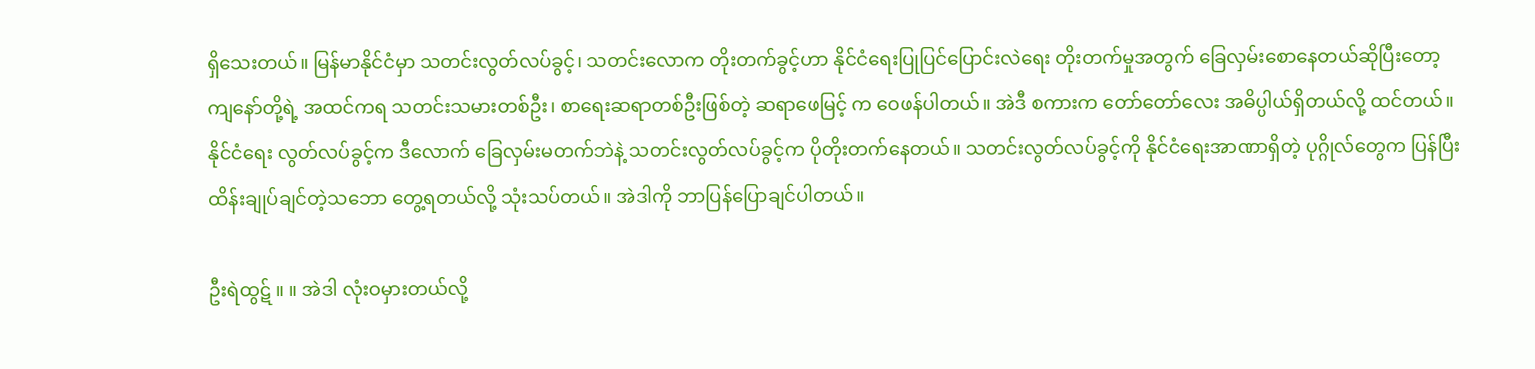ရှိသေးတယ်။ မြန်မာနိုင်ငံမှာ သတင်းလွတ်လပ်ခွင့်၊ သတင်းလောက တိုးတက်ခွင့်ဟာ နိုင်ငံရေးပြုပြင်ပြောင်းလဲရေး တိုးတက်မှုအတွက် ခြေလှမ်းစောနေတယ်ဆိုပြီးတော့ ကျနော်တို့ရဲ့ အထင်ကရ သတင်းသမားတစ်ဦး၊ စာရေးဆရာတစ်ဦးဖြစ်တဲ့ ဆရာဖေမြင့် က ဝေဖန်ပါတယ်။ အဲဒီ စကားက တော်တော်လေး အဓိပ္ပါယ်ရှိတယ်လို့ ထင်တယ်။ နိုင်ငံရေး လွတ်လပ်ခွင့်က ဒီလောက် ခြေလှမ်းမတက်ဘဲနဲ့ သတင်းလွတ်လပ်ခွင့်က ပိုတိုးတက်နေတယ်။ သတင်းလွတ်လပ်ခွင့်ကို နိုင်ငံရေးအာဏာရှိတဲ့ ပုဂ္ဂိုလ်တွေက ပြန်ပြီးထိန်းချုပ်ချင်တဲ့သဘော တွေ့ရတယ်လို့ သုံးသပ်တယ်။ အဲဒါကို ဘာပြန်ပြောချင်ပါတယ်။

ဦးရဲထွဋ် ။ ။ အဲဒါ လုံးဝမှားတယ်လို့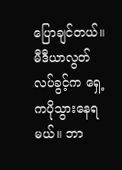ပြောချင်တယ်။ မီဒီယာလွတ်လပ်ခွင့်က ရှေ့ကပိုသွားနေရမယ်။ ဘာ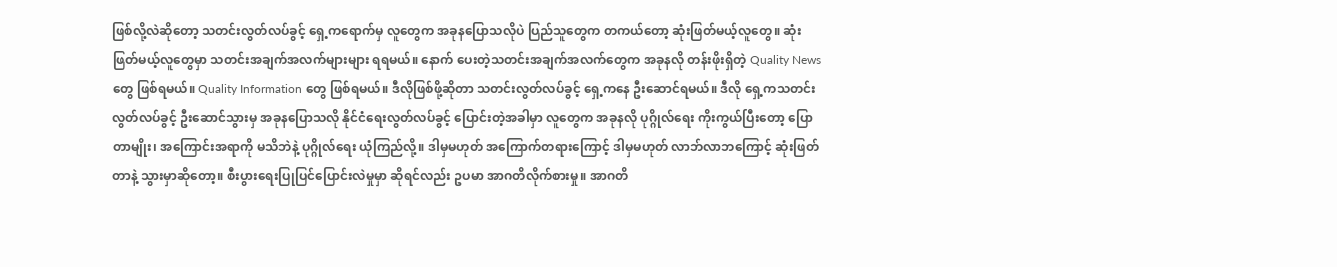ဖြစ်လို့လဲဆိုတော့ သတင်းလွတ်လပ်ခွင့် ရှေ့ကရောက်မှ လူတွေက အခုနပြောသလိုပဲ ပြည်သူတွေက တကယ်တော့ ဆုံးဖြတ်မယ့်လူတွေ။ ဆုံးဖြတ်မယ့်လူတွေမှာ သတင်းအချက်အလက်များများ ရရမယ်။ နောက် ပေးတဲ့သတင်းအချက်အလက်တွေက အခုနလို တန်းဖိုးရှိတဲ့ Quality News တွေ ဖြစ်ရမယ်။ Quality Information တွေ ဖြစ်ရမယ်။ ဒီလိုဖြစ်ဖို့ဆိုတာ သတင်းလွတ်လပ်ခွင့် ရှေ့ကနေ ဦးဆောင်ရမယ်။ ဒီလို ရှေ့ကသတင်းလွတ်လပ်ခွင့် ဦးဆောင်သွားမှ အခုနပြောသလို နိုင်ငံရေးလွတ်လပ်ခွင့် ပြောင်းတဲ့အခါမှာ လူတွေက အခုနလို ပုဂ္ဂိုလ်ရေး ကိုးကွယ်ပြီးတော့ ပြောတာမျိုး၊ အကြောင်းအရာကို မသိဘဲနဲ့ ပုဂ္ဂိုလ်ရေး ယုံကြည်လို့။ ဒါမှမဟုတ် အကြောက်တရားကြောင့် ဒါမှမဟုတ် လာဘ်လာဘကြောင့် ဆုံးဖြတ်တာနဲ့ သွားမှာဆိုတော့။ စီးပွားရေးပြုပြင်ပြောင်းလဲမှုမှာ ဆိုရင်လည်း ဥပမာ အာဂတိလိုက်စားမှု။ အာဂတိ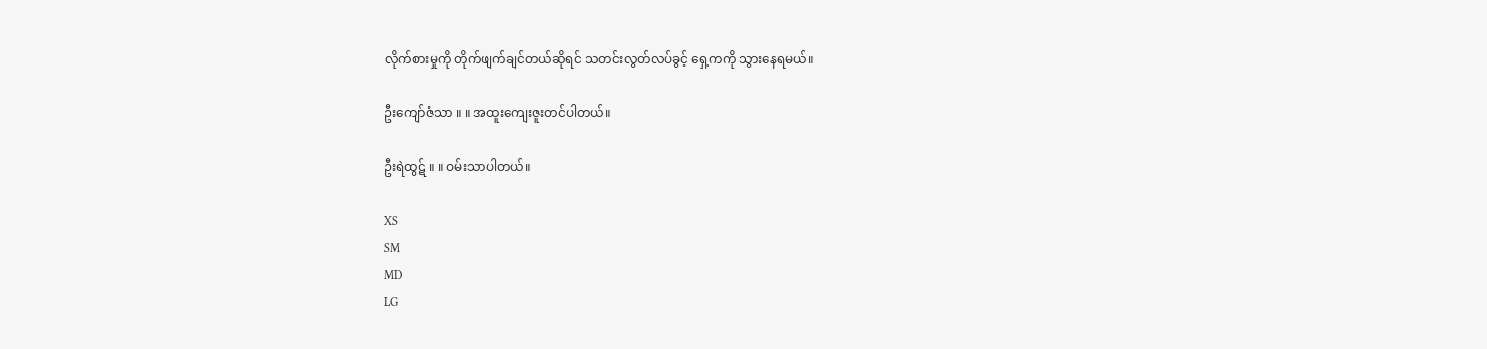လိုက်စားမှုကို တိုက်ဖျက်ချင်တယ်ဆိုရင် သတင်းလွတ်လပ်ခွင့် ရှေ့ကကို သွားနေရမယ်။

ဦးကျော်ဇံသာ ။ ။ အထူးကျေးဇူးတင်ပါတယ်။

ဦးရဲထွဋ် ။ ။ ဝမ်းသာပါတယ်။

XS
SM
MD
LG